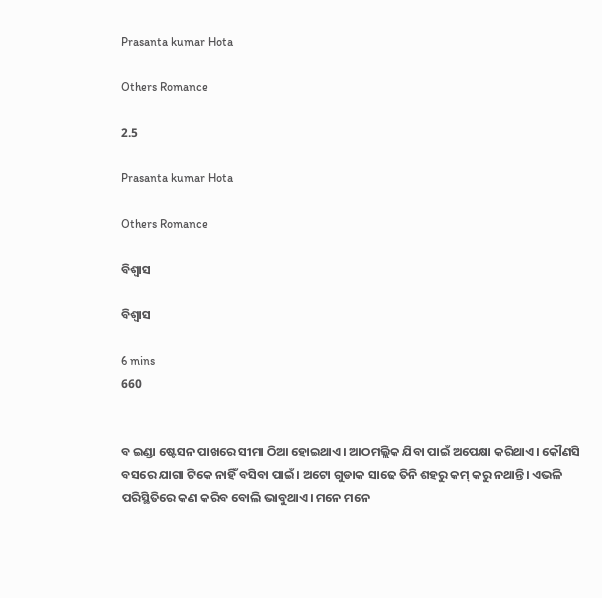Prasanta kumar Hota

Others Romance

2.5

Prasanta kumar Hota

Others Romance

ବିଶ୍ୱାସ

ବିଶ୍ୱାସ

6 mins
660


ବ ଇଣ୍ଡା ଷ୍ଟେସନ ପାଖରେ ସୀମା ଠିଆ ହୋଇଥାଏ। ଆଠମଲ୍ଲିକ ଯିବା ପାଇଁ ଅପେକ୍ଷା କରିଥାଏ। କୌଣସି ବସରେ ଯାଗା ଟିକେ ନାହିଁ ବସିବା ପାଇଁ। ଅଟୋ ଗୁଡାକ ସାଢେ ତିନି ଶହରୁ କମ୍ କରୁ ନଥାନ୍ତି। ଏଭଳି ପରିସ୍ଥିତିରେ କଣ କରିବ ବୋଲି ଭାବୁଥାଏ। ମନେ ମନେ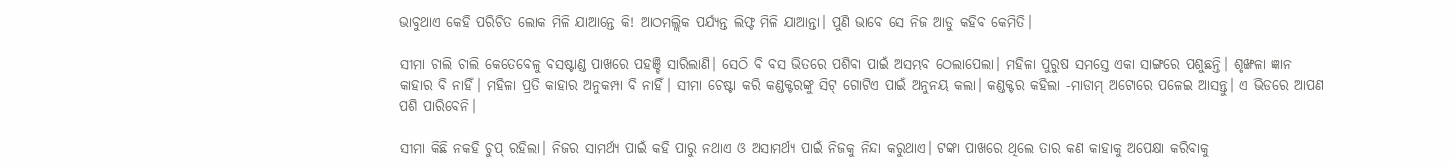ଭାବୁଥାଏ କେହି ପରିଚିତ ଲୋକ ମିଳି ଯାଆନ୍ତେ କି! ଆଠମଲ୍ଲିକ ପର୍ଯ୍ୟନ୍ତ ଲିଫ୍ଟ ମିଳି ଯାଆନ୍ତା। ପୁଣି ଭାବେ ସେ ନିଜ ଆଡୁ କହିବ କେମିତି।

ସୀମା ଚାଲି ଚାଲି କେତେବେଳୁ ବସଷ୍ଟାଣ୍ଡ ପାଖରେ ପହଞ୍ଚି ସାରିଲାଣି। ସେଠି ବି ବସ ଭିତରେ ପଶିବା ପାଇଁ ଅସମ୍ଭବ ଠେଲାପେଲା। ମହିଳା ପୁରୁଷ ସମସ୍ତେ ଏକା ସାଙ୍ଗରେ ପଶୁଛନ୍ତି। ଶୃଙ୍ଖଳା ଜ୍ଞାନ କାହାର ବି ନାହିଁ। ମହିଳା ପ୍ରତି କାହାର ଅନୁକମ୍ପା ବି ନାହିଁ। ସୀମା ଚେଷ୍ଟା କରି କଣ୍ଡକ୍ଟରଙ୍କୁ ସିଟ୍ ଗୋଟିଏ ପାଇଁ ଅନୁନୟ କଲା। କଣ୍ଡକ୍ଟର କହିଲା -ମାଡାମ୍ ଅଟୋରେ ପଳେଇ ଆସନ୍ତୁ। ଏ ଭିଡରେ ଆପଣ ପଶି ପାରିବେନି।

ସୀମା କିଛି ନକହି ଚୁପ୍ ରହିଲା। ନିଜର ସାମର୍ଥ୍ୟ ପାଇଁ କହି ପାରୁ ନଥାଏ ଓ ଅସାମର୍ଥ୍ୟ ପାଇଁ ନିଜକୁ ନିନ୍ଦା କରୁଥାଏ। ଟଙ୍କା ପାଖରେ ଥିଲେ ତାର କଣ କାହାକୁ ଅପେକ୍ଷା କରିବାକୁ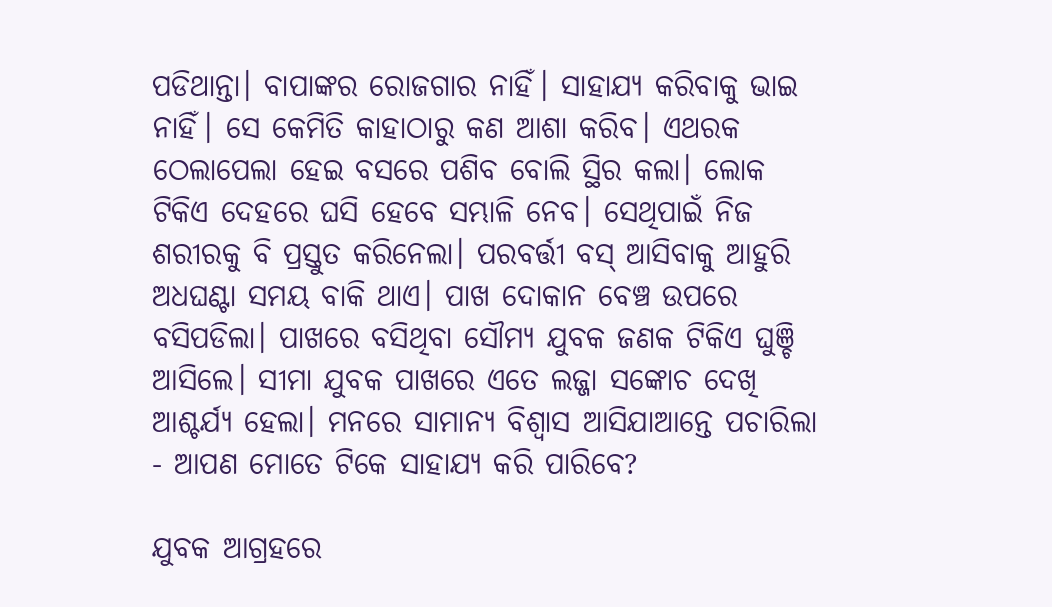ପଡିଥାନ୍ତା। ବାପାଙ୍କର ରୋଜଗାର ନାହିଁ। ସାହାଯ୍ୟ କରିବାକୁ ଭାଇ ନାହିଁ। ସେ କେମିତି କାହାଠାରୁ କଣ ଆଶା କରିବ। ଏଥରକ ଠେଲାପେଲା ହେଇ ବସରେ ପଶିବ ବୋଲି ସ୍ଥିର କଲା। ଲୋକ ଟିକିଏ ଦେହରେ ଘସି ହେବେ ସମ୍ଭାଳି ନେବ। ସେଥିପାଇଁ ନିଜ ଶରୀରକୁ ବି ପ୍ରସ୍ତୁତ କରିନେଲା। ପରବର୍ତ୍ତୀ ବସ୍ ଆସିବାକୁ ଆହୁରି ଅଧଘଣ୍ଟା ସମୟ ବାକି ଥାଏ। ପାଖ ଦୋକାନ ବେଞ୍ଚ ଉପରେ ବସିପଡିଲା। ପାଖରେ ବସିଥିବା ସୌମ୍ୟ ଯୁବକ ଜଣକ ଟିକିଏ ଘୁଞ୍ଚି ଆସିଲେ। ସୀମା ଯୁବକ ପାଖରେ ଏତେ ଲଜ୍ଜା ସଙ୍କୋଚ ଦେଖି ଆଶ୍ଚର୍ଯ୍ୟ ହେଲା। ମନରେ ସାମାନ୍ୟ ବିଶ୍ୱାସ ଆସିଯାଆନ୍ତେ ପଚାରିଲା - ଆପଣ ମୋତେ ଟିକେ ସାହାଯ୍ୟ କରି ପାରିବେ?

ଯୁବକ ଆଗ୍ରହରେ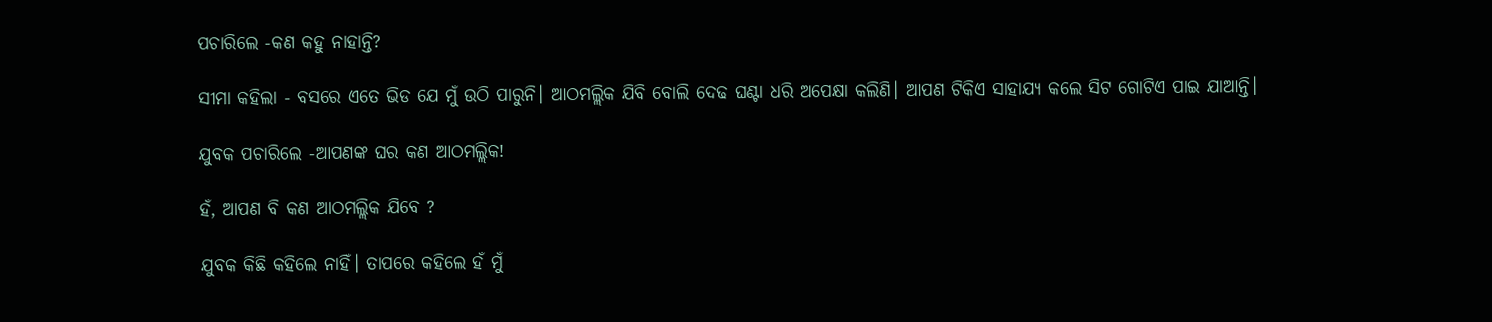ପଚାରିଲେ -କଣ କହୁ ନାହାନ୍ତି?

ସୀମା କହିଲା - ବସରେ ଏତେ ଭିଡ ଯେ ମୁଁ ଉଠି ପାରୁନି। ଆଠମଲ୍ଲିକ ଯିବି ବୋଲି ଦେଢ ଘଣ୍ଟା ଧରି ଅପେକ୍ଷା କଲିଣି। ଆପଣ ଟିକିଏ ସାହାଯ୍ୟ କଲେ ସିଟ ଗୋଟିଏ ପାଇ ଯାଆନ୍ତି।

ଯୁବକ ପଚାରିଲେ -ଆପଣଙ୍କ ଘର କଣ ଆଠମଲ୍ଲିକ!

ହଁ, ଆପଣ ବି କଣ ଆଠମଲ୍ଲିକ ଯିବେ ?

ଯୁବକ କିଛି କହିଲେ ନାହିଁ। ତାପରେ କହିଲେ ହଁ ମୁଁ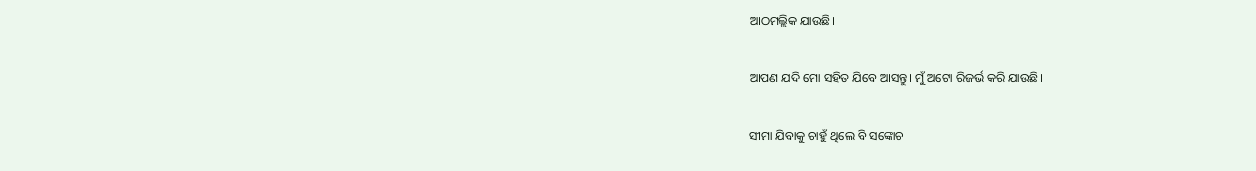ଆଠମଲ୍ଲିକ ଯାଉଛି।

ଆପଣ ଯଦି ମୋ ସହିତ ଯିବେ ଆସନ୍ତୁ। ମୁଁ ଅଟୋ ରିଜର୍ଭ କରି ଯାଉଛି।

ସୀମା ଯିବାକୁ ଚାହୁଁ ଥିଲେ ବି ସଙ୍କୋଚ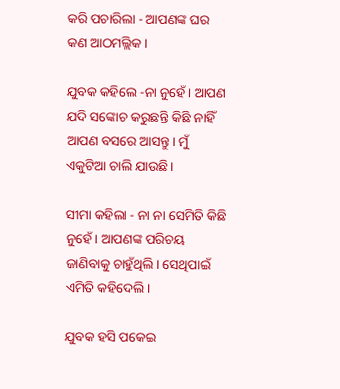କରି ପଚାରିଲା - ଆପଣଙ୍କ ଘର କଣ ଆଠମଲ୍ଲିକ।

ଯୁବକ କହିଲେ -ନା ନୁହେଁ। ଆପଣ ଯଦି ସଙ୍କୋଚ କରୁଛନ୍ତି କିଛି ନାହିଁ ଆପଣ ବସରେ ଆସନ୍ତୁ। ମୁଁ ଏକୁଟିଆ ଚାଲି ଯାଉଛି।

ସୀମା କହିଲା - ନା ନା ସେମିତି କିଛି ନୁହେଁ। ଆପଣଙ୍କ ପରିଚୟ ଜାଣିବାକୁ ଚାହୁଁଥିଲି। ସେଥିପାଇଁ ଏମିତି କହିଦେଲି।

ଯୁବକ ହସି ପକେଇ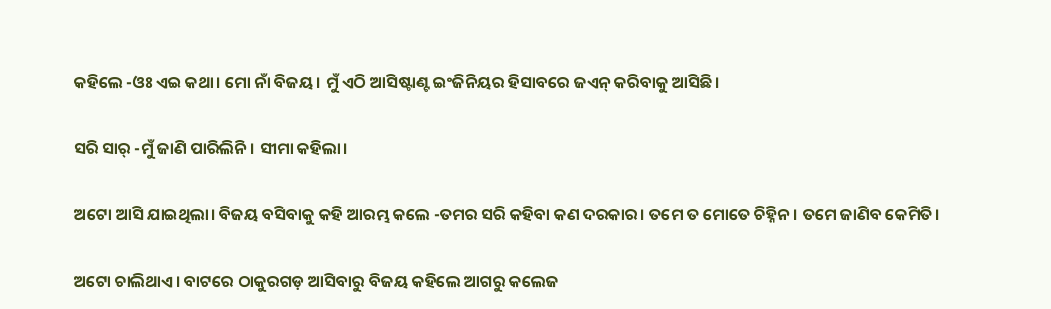କହିଲେ -ଓଃ ଏଇ କଥା। ମୋ ନାଁ ବିଜୟ। ମୁଁ ଏଠି ଆସିଷ୍ଟାଣ୍ଟ ଇଂଜିନିୟର ହିସାବରେ ଜଏନ୍ କରିବାକୁ ଆସିଛି।

ସରି ସାର୍ -ମୁଁ ଜାଣି ପାରିଲିନି। ସୀମା କହିଲା।

ଅଟୋ ଆସି ଯାଇଥିଲା। ବିଜୟ ବସିବାକୁ କହି ଆରମ୍ଭ କଲେ -ତମର ସରି କହିବା କଣ ଦରକାର। ତମେ ତ ମୋତେ ଚିହ୍ନିନ। ତମେ ଜାଣିବ କେମିତି।

ଅଟୋ ଚାଲିଥାଏ। ବାଟରେ ଠାକୁରଗଡ଼ ଆସିବାରୁ ବିଜୟ କହିଲେ ଆଗରୁ କଲେଜ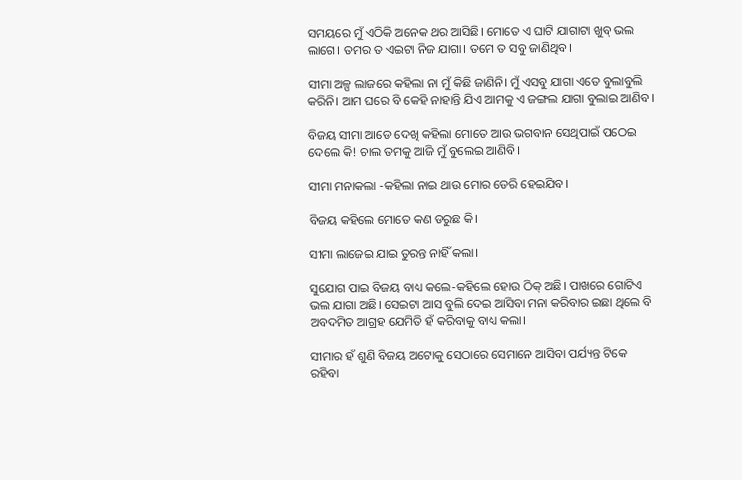ସମୟରେ ମୁଁ ଏଠିକି ଅନେକ ଥର ଆସିଛି। ମୋତେ ଏ ଘାଟି ଯାଗାଟା ଖୁବ୍ ଭଲ ଲାଗେ। ତମର ତ ଏଇଟା ନିଜ ଯାଗା। ତମେ ତ ସବୁ ଜାଣିଥିବ।

ସୀମା ଅଳ୍ପ ଲାଜରେ କହିଲା ନା ମୁଁ କିଛି ଜାଣିନି। ମୁଁ ଏସବୁ ଯାଗା ଏତେ ବୁଲାବୁଲି କରିନି। ଆମ ଘରେ ବି କେହି ନାହାନ୍ତି ଯିଏ ଆମକୁ ଏ ଜଙ୍ଗଲ ଯାଗା ବୁଲାଇ ଆଣିବ।

ବିଜୟ ସୀମା ଆଡେ ଦେଖି କହିଲା ମୋତେ ଆଉ ଭଗବାନ ସେଥିପାଇଁ ପଠେଇ ଦେଲେ କି! ଚାଲ ତମକୁ ଆଜି ମୁଁ ବୁଲେଇ ଆଣିବି।

ସୀମା ମନାକଲା -କହିଲା ନାଇ ଥାଉ ମୋର ଡେରି ହେଇଯିବ।

ବିଜୟ କହିଲେ ମୋତେ କଣ ଡରୁଛ କି।

ସୀମା ଲାଜେଇ ଯାଇ ତୁରନ୍ତ ନାହିଁ କଲା।

ସୁଯୋଗ ପାଇ ବିଜୟ ବାଧ୍ୟ କଲେ-କହିଲେ ହୋଉ ଠିକ୍ ଅଛି। ପାଖରେ ଗୋଟିଏ ଭଲ ଯାଗା ଅଛି। ସେଇଟା ଆସ ବୁଲି ଦେଇ ଆସିବା ମନା କରିବାର ଇଛା ଥିଲେ ବି ଅବଦମିତ ଆଗ୍ରହ ଯେମିତି ହଁ କରିବାକୁ ବାଧ୍ୟ କଲା।

ସୀମାର ହଁ ଶୁଣି ବିଜୟ ଅଟୋକୁ ସେଠାରେ ସେମାନେ ଆସିବା ପର୍ଯ୍ୟନ୍ତ ଟିକେ ରହିବା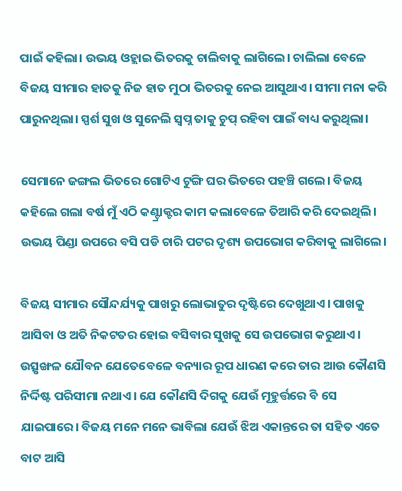ପାଇଁ କହିଲା। ଉଭୟ ଓହ୍ଲାଇ ଭିତରକୁ ଚାଲିବାକୁ ଲାଗିଲେ। ଚାଲିଲା ବେଳେ ବିଜୟ ସୀମାର ହାତକୁ ନିଜ ହାତ ମୁଠା ଭିତରକୁ ନେଇ ଆସୁଥାଏ। ସୀମା ମନା କରି ପାରୁନଥିଲା। ସ୍ପର୍ଶ ସୁଖ ଓ ସୁନେଲି ସ୍ଵପ୍ନ ତାକୁ ଚୁପ୍ ରହିବା ପାଇଁ ବାଧ୍ୟ କରୁଥିଲା।

ସେମାନେ ଜଙ୍ଗଲ ଭିତରେ ଗୋଟିଏ ଟୁଙ୍ଗି ଘର ଭିତରେ ପହଞ୍ଚି ଗଲେ। ବିଜୟ କହିଲେ ଗଲା ବର୍ଷ ମୁଁ ଏଠି କଣ୍ଟ୍ରାକ୍ଟର କାମ କଲାବେଳେ ତିଆରି କରି ଦେଇଥିଲି। ଉଭୟ ପିଣ୍ଡା ଉପରେ ବସି ପଡି ଚାରି ପଟର ଦୃଶ୍ୟ ଉପଭୋଗ କରିବାକୁ ଲାଗିଲେ।

ବିଜୟ ସୀମାର ସୌନ୍ଦର୍ଯ୍ୟକୁ ପାଖରୁ ଲୋଭାତୁର ଦୃଷ୍ଟିରେ ଦେଖୁଥାଏ। ପାଖକୁ ଆସିବା ଓ ଅତି ନିକଟତର ହୋଇ ବସିବାର ସୁଖକୁ ସେ ଉପଭୋଗ କରୁଥାଏ। ଉତ୍ସୃଙ୍ଖଳ ଯୌବନ ଯେତେବେଳେ ବନ୍ୟାର ରୂପ ଧାରଣ କରେ ତାର ଆଉ କୌଣସି ନିର୍ଦ୍ଦିଷ୍ଟ ପରିସୀମା ନଥାଏ। ଯେ କୌଣସି ଦିଗକୁ ଯେଉଁ ମୂହୁର୍ତ୍ତରେ ବି ସେ ଯାଇପାରେ। ବିଜୟ ମନେ ମନେ ଭାବିଲା ଯେଉଁ ଝିଅ ଏକାନ୍ତରେ ତା ସହିତ ଏତେ ବାଟ ଆସି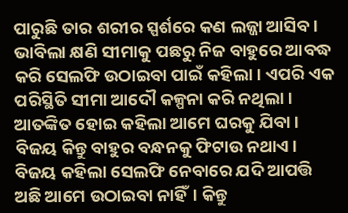ପାରୁଛି ତାର ଶରୀର ସ୍ପର୍ଶରେ କଣ ଲଜ୍ଜା ଆସିବ। ଭାବିଲା କ୍ଷଣି ସୀମାକୁ ପଛରୁ ନିଜ ବାହୁରେ ଆବଦ୍ଧ କରି ସେଲଫି ଉଠାଇବା ପାଇଁ କହିଲା। ଏପରି ଏକ ପରିସ୍ଥିତି ସୀମା ଆଦୌ କଳ୍ପନା କରି ନଥିଲା। ଆତଙ୍କିତ ହୋଇ କହିଲା ଆମେ ଘରକୁ ଯିବା। ବିଜୟ କିନ୍ତୁ ବାହୁର ବନ୍ଧନକୁ ଫିଟାଉ ନଥାଏ। ବିଜୟ କହିଲା ସେଲଫି ନେବାରେ ଯଦି ଆପତ୍ତି ଅଛି ଆମେ ଉଠାଇବା ନାହିଁ। କିନ୍ତୁ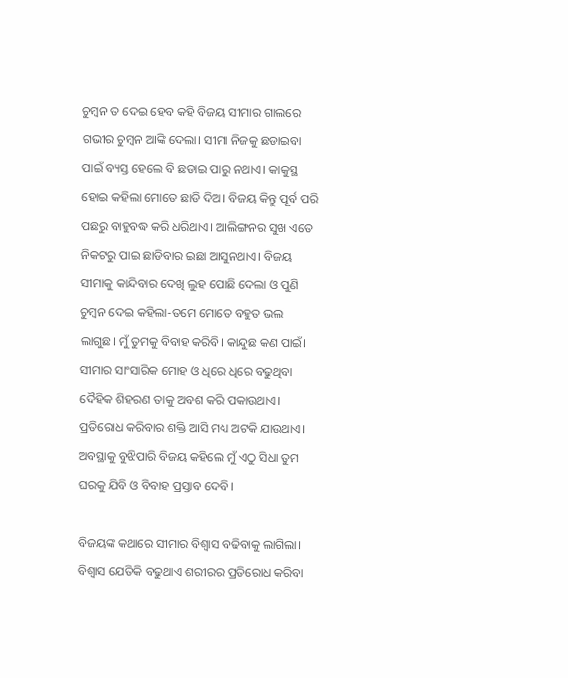ଚୁମ୍ବନ ତ ଦେଇ ହେବ କହି ବିଜୟ ସୀମାର ଗାଲରେ ଗଭୀର ଚୁମ୍ବନ ଆଙ୍କି ଦେଲା। ସୀମା ନିଜକୁ ଛଡାଇବା ପାଇଁ ବ୍ୟସ୍ତ ହେଲେ ବି ଛଡାଇ ପାରୁ ନଥାଏ। କାକୁସ୍ଥ ହୋଇ କହିଲା ମୋତେ ଛାଡି ଦିଅ। ବିଜୟ କିନ୍ତୁ ପୂର୍ବ ପରି ପଛରୁ ବାହୁବଦ୍ଧ କରି ଧରିଥାଏ। ଆଲିଙ୍ଗନର ସୁଖ ଏତେ ନିକଟରୁ ପାଇ ଛାଡିବାର ଇଛା ଆସୁନଥାଏ। ବିଜୟ ସୀମାକୁ କାନ୍ଦିବାର ଦେଖି ଲୁହ ପୋଛି ଦେଲା ଓ ପୁଣି ଚୁମ୍ବନ ଦେଇ କହିଲା-ତମେ ମୋତେ ବହୁତ ଭଲ ଲାଗୁଛ। ମୁଁ ତୁମକୁ ବିବାହ କରିବି। କାନ୍ଦୁଛ କଣ ପାଇଁ। ସୀମାର ସାଂସାରିକ ମୋହ ଓ ଧିରେ ଧିରେ ବଢୁଥିବା ଦୈହିକ ଶିହରଣ ତାକୁ ଅବଶ କରି ପକାଉଥାଏ। ପ୍ରତିରୋଧ କରିବାର ଶକ୍ତି ଆସି ମଧ୍ୟ ଅଟକି ଯାଉଥାଏ। ଅବସ୍ଥାକୁ ବୁଝିପାରି ବିଜୟ କହିଲେ ମୁଁ ଏଠୁ ସିଧା ତୁମ ଘରକୁ ଯିବି ଓ ବିବାହ ପ୍ରସ୍ତାବ ଦେବି।

ବିଜୟଙ୍କ କଥାରେ ସୀମାର ବିଶ୍ୱାସ ବଢିବାକୁ ଲାଗିଲା। ବିଶ୍ଵାସ ଯେତିକି ବଢୁଥାଏ ଶରୀରର ପ୍ରତିରୋଧ କରିବା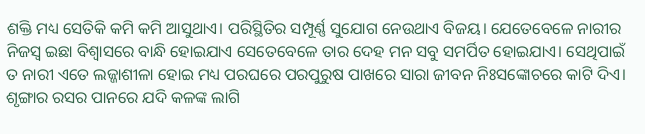ଶକ୍ତି ମଧ୍ୟ ସେତିକି କମି କମି ଆସୁଥାଏ। ପରିସ୍ଥିତିର ସମ୍ପୂର୍ଣ୍ଣ ସୁଯୋଗ ନେଉଥାଏ ବିଜୟ। ଯେତେବେଳେ ନାରୀର ନିଜସ୍ଵ ଇଛା ବିଶ୍ଵାସରେ ବାନ୍ଧି ହୋଇଯାଏ ସେତେବେଳେ ତାର ଦେହ ମନ ସବୁ ସମର୍ପିତ ହୋଇଯାଏ। ସେଥିପାଇଁ ତ ନାରୀ ଏତେ ଲଜ୍ଜାଶୀଳା ହୋଇ ମଧ୍ୟ ପରଘରେ ପରପୁରୁଷ ପାଖରେ ସାରା ଜୀବନ ନିଃସଙ୍କୋଚରେ କାଟି ଦିଏ। ଶୃଙ୍ଗାର ରସର ପାନରେ ଯଦି କଳଙ୍କ ଲାଗି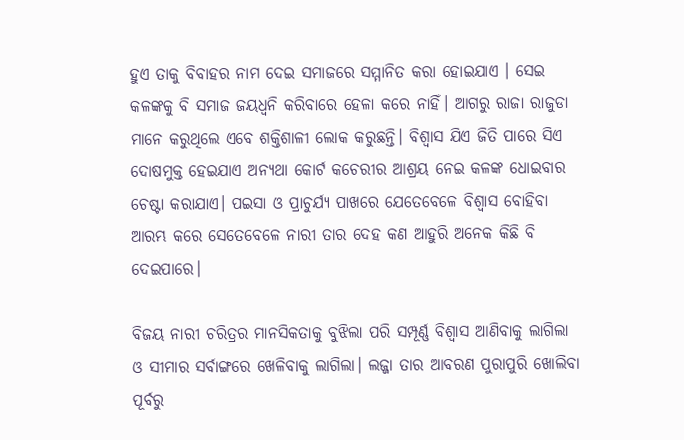ହୁଏ ତାକୁ ବିବାହର ନାମ ଦେଇ ସମାଜରେ ସମ୍ମାନିତ କରା ହୋଇଯାଏ । ସେଇ କଳଙ୍କକୁ ବି ସମାଜ ଜୟଧ୍ଵନି କରିବାରେ ହେଳା କରେ ନାହିଁ। ଆଗରୁ ରାଜା ରାଜୁଡା ମାନେ କରୁଥିଲେ ଏବେ ଶକ୍ତିଶାଳୀ ଲୋକ କରୁଛନ୍ତି। ବିଶ୍ଵାସ ଯିଏ ଜିତି ପାରେ ସିଏ ଦୋଷମୁକ୍ତ ହେଇଯାଏ ଅନ୍ୟଥା କୋର୍ଟ କଚେରୀର ଆଶ୍ରୟ ନେଇ କଳଙ୍କ ଧୋଇବାର ଚେଷ୍ଟା କରାଯାଏ। ପଇସା ଓ ପ୍ରାଚୁର୍ଯ୍ୟ ପାଖରେ ଯେତେବେଳେ ବିଶ୍ଵାସ ବୋହିବା ଆରମ୍ଭ କରେ ସେତେବେଳେ ନାରୀ ତାର ଦେହ କଣ ଆହୁରି ଅନେକ କିଛି ବି ଦେଇପାରେ।

ବିଜୟ ନାରୀ ଚରିତ୍ରର ମାନସିକତାକୁ ବୁଝିଲା ପରି ସମ୍ପୂର୍ଣ୍ଣ ବିଶ୍ୱାସ ଆଣିବାକୁ ଲାଗିଲା ଓ ସୀମାର ସର୍ବାଙ୍ଗରେ ଖେଳିବାକୁ ଲାଗିଲା। ଲଜ୍ଜା ତାର ଆବରଣ ପୁରାପୁରି ଖୋଲିବା ପୂର୍ବରୁ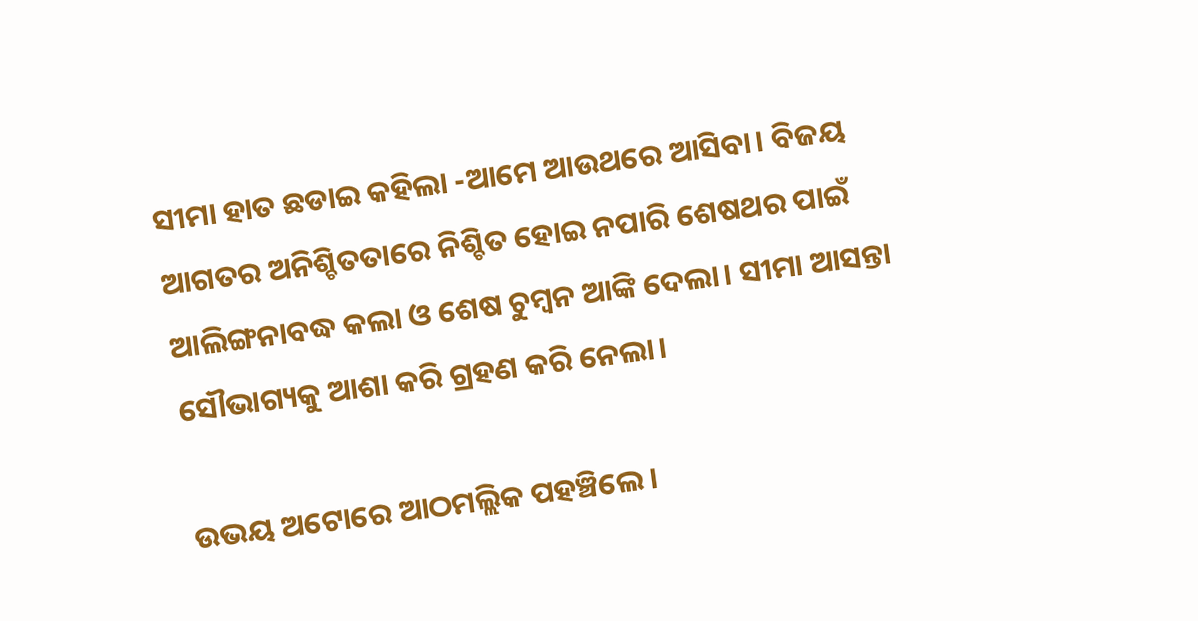ସୀମା ହାତ ଛଡାଇ କହିଲା -ଆମେ ଆଉଥରେ ଆସିବା। ବିଜୟ ଆଗତର ଅନିଶ୍ଚିତତାରେ ନିଶ୍ଚିତ ହୋଇ ନପାରି ଶେଷଥର ପାଇଁ ଆଲିଙ୍ଗନାବଦ୍ଧ କଲା ଓ ଶେଷ ଚୁମ୍ବନ ଆଙ୍କି ଦେଲା। ସୀମା ଆସନ୍ତା ସୌଭାଗ୍ୟକୁ ଆଶା କରି ଗ୍ରହଣ କରି ନେଲା।

ଉଭୟ ଅଟୋରେ ଆଠମଲ୍ଲିକ ପହଞ୍ଚିଲେ।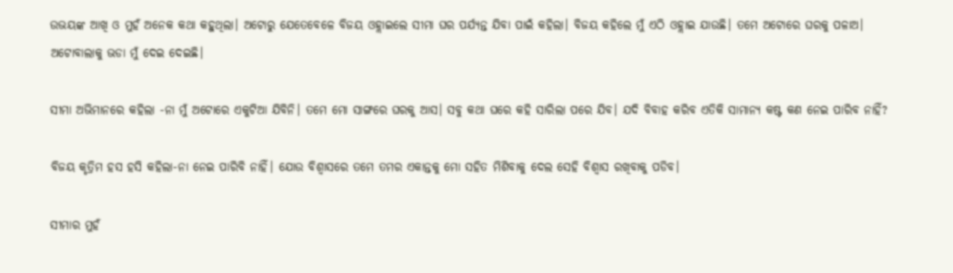ଉଭୟଙ୍କ ଆଖି ଓ ମୁହଁ ଅନେକ କଥା କହୁଥିଲା। ଅଟୋରୁ ଯେତେବେଳେ ବିଜୟ ଓହ୍ଲାଇଲେ ସୀମା ଘର ପର୍ଯ୍ୟନ୍ତ ଯିବା ପାଇଁ କହିଲା। ବିଜୟ କହିଲେ ମୁଁ ଏଠି ଓହ୍ଲାଇ ଯାଉଛି। ତମେ ଅଟୋରେ ଘରକୁ ପଳାଅ। ଅଟୋବାଲାକୁ ଭଡା ମୁଁ ଦେଇ ଦେଇଛି।

ସୀମା ଅଭିମାନରେ କହିଲା -ନା ମୁଁ ଅଟୋରେ ଏକୁଟିଆ ଯିବିନି। ତମେ ମୋ ସାଙ୍ଗରେ ଘରକୁ ଆସ। ସବୁ କଥା ଘରେ କହି ସାରିଲା ପରେ ଯିବ। ଯଦି ବିବାହ କରିବ ଏତିକି ସାମାନ୍ୟ କଷ୍ଟ କଣ ନେଇ ପାରିବ ନାହିଁ?

ବିଜୟ କୃତ୍ରିମ ହସ ହସି କହିଲା-ନା ନେଇ ପାରିବି ନାହିଁ। ଯୋଉ ବିଶ୍ଵାସରେ ତମେ ତମର ଏକାନ୍ତକୁ ମୋ ସହିତ ମିଶିବାକୁ ଦେଲ ସେହି ବିଶ୍ଵାସ ରଖିବାକୁ ପଡିବ।

ସୀମାର ମୁହଁ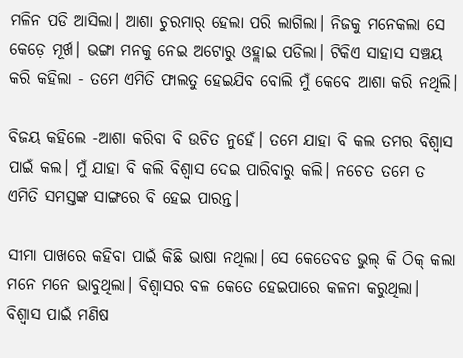ମଳିନ ପଡି ଆସିଲା। ଆଶା ଚୁରମାର୍ ହେଲା ପରି ଲାଗିଲା। ନିଜକୁ ମନେକଲା ସେ କେଡ଼େ ମୂର୍ଖ। ଭଙ୍ଗା ମନକୁ ନେଇ ଅଟୋରୁ ଓହ୍ଲାଇ ପଡିଲା। ଟିକିଏ ସାହାସ ସଞ୍ଚୟ କରି କହିଲା - ତମେ ଏମିତି ଫାଲତୁ ହେଇଯିବ ବୋଲି ମୁଁ କେବେ ଆଶା କରି ନଥିଲି।

ବିଜୟ କହିଲେ -ଆଶା କରିବା ବି ଉଚିତ ନୁହେଁ। ତମେ ଯାହା ବି କଲ ତମର ବିଶ୍ଵାସ ପାଇଁ କଲ। ମୁଁ ଯାହା ବି କଲି ବିଶ୍ଵାସ ଦେଇ ପାରିବାରୁ କଲି। ନଚେତ ତମେ ତ ଏମିତି ସମସ୍ତଙ୍କ ସାଙ୍ଗରେ ବି ହେଇ ପାରନ୍ତ।

ସୀମା ପାଖରେ କହିବା ପାଇଁ କିଛି ଭାଷା ନଥିଲା। ସେ କେତେବଡ ଭୁଲ୍ କି ଠିକ୍ କଲା ମନେ ମନେ ଭାବୁଥିଲା। ବିଶ୍ଵାସର ବଳ କେତେ ହେଇପାରେ କଳନା କରୁଥିଲା। ବିଶ୍ଵାସ ପାଇଁ ମଣିଷ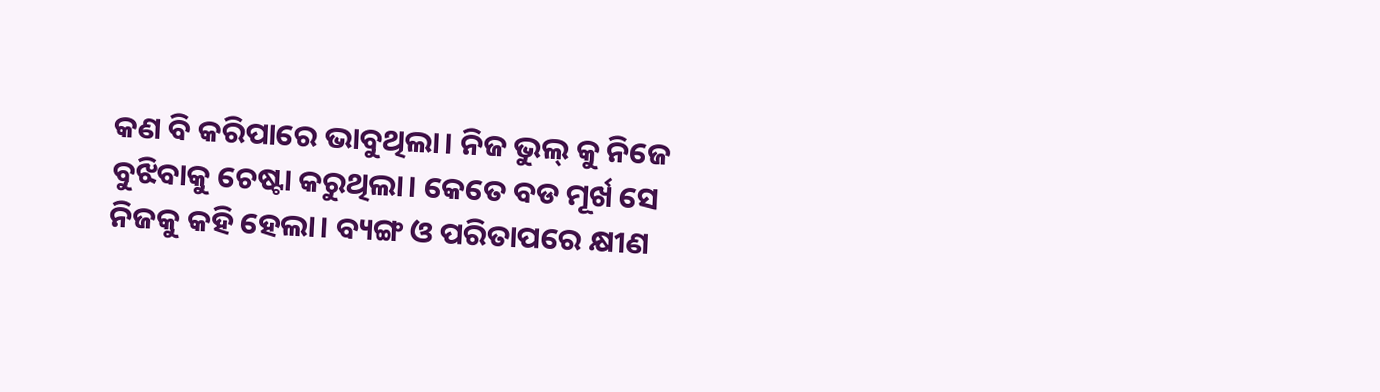କଣ ବି କରିପାରେ ଭାବୁଥିଲା। ନିଜ ଭୁଲ୍ କୁ ନିଜେ ବୁଝିବାକୁ ଚେଷ୍ଟା କରୁଥିଲା। କେତେ ବଡ ମୂର୍ଖ ସେ ନିଜକୁ କହି ହେଲା। ବ୍ୟଙ୍ଗ ଓ ପରିତାପରେ କ୍ଷୀଣ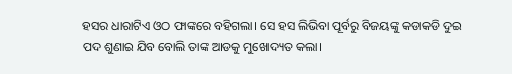ହସର ଧାରାଟିଏ ଓଠ ଫାଙ୍କରେ ବହିଗଲା। ସେ ହସ ଲିଭିବା ପୂର୍ବରୁ ବିଜୟଙ୍କୁ କଡାକଡି ଦୁଇ ପଦ ଶୁଣାଇ ଯିବ ବୋଲି ତାଙ୍କ ଆଡକୁ ମୁଖୋଦ୍ୟତ କଲା।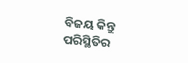ବିଜୟ କିନ୍ତୁ ପରିସ୍ଥିତିର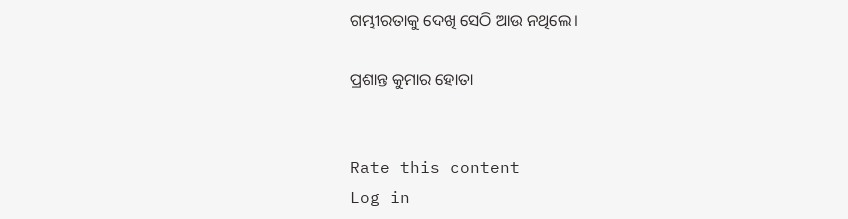ଗମ୍ଭୀରତାକୁ ଦେଖି ସେଠି ଆଉ ନଥିଲେ।

ପ୍ରଶାନ୍ତ କୁମାର ହୋତା


Rate this content
Log in